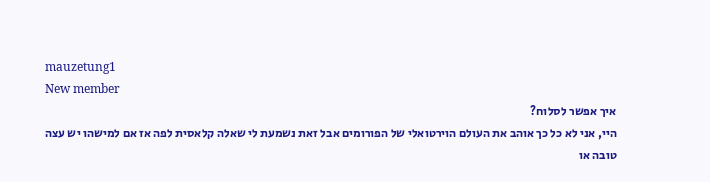mauzetung1
New member
איך אפשר לסלוח?
היי, אני לא כל כך אוהב את העולם הוירטואלי של הפורומים אבל זאת נשמעת לי שאלה קלאסית לפה אז אם למישהו יש עצה טובה או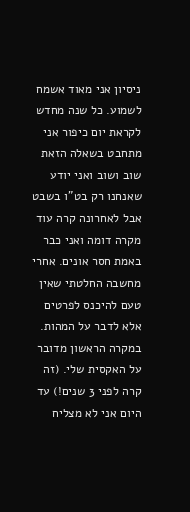ניסיון אני מאוד אשמח לשמוע. כל שנה מחדש לקראת יום כיפור אני מתחבט בשאלה הזאת שוב ושוב ואני יודע שאנחנו רק בט"ו בשבט אבל לאחרונה קרה עוד מקרה דומה ואני כבר באמת חסר אונים. אחרי מחשבה החלטתי שאין טעם להיכנס לפרטים אלא לדבר על המהות. במקרה הראשון מדובר על האקסית שלי. (זה קרה לפני 3 שנים!) עד היום אני לא מצליח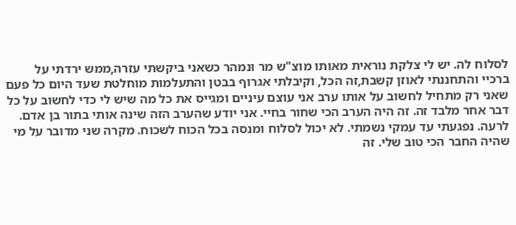לסלוח לה. יש לי צלקת נוראית מאותו מוצ"ש מר ונמהר כשאני ביקשתי עזרה,ממש ירדתי על ברכיי והתחננתי לאוזן קשבת,זה הכל, וקיבלתי אגרוף בבטן והתעלמות מוחלטת שעד היום כל פעם שאני רק מתחיל לחשוב על אותו ערב אני עוצם עיניים ומגייס את כל מה שיש לי כדי לחשוב על כל דבר אחר מלבד זה. זה היה הערב הכי שחור בחיי. אני יודע שהערב הזה שינה אותי בתור בן אדם. לרעה. נפגעתי עד עמקי נשמתי. לא יכול לסלוח ומנסה בכל הכוח לשכוח. מקרה שני מדובר על מי שהיה החבר הכי טוב שלי. זה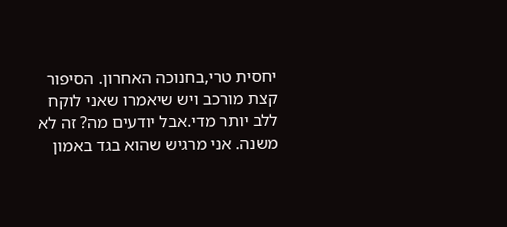יחסית טרי,בחנוכה האחרון. הסיפור קצת מורכב ויש שיאמרו שאני לוקח ללב יותר מדי.אבל יודעים מה? זה לא משנה. אני מרגיש שהוא בגד באמון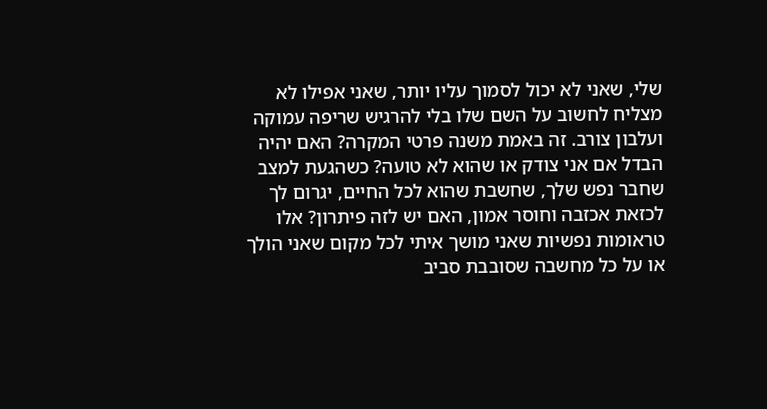שלי, שאני לא יכול לסמוך עליו יותר, שאני אפילו לא מצליח לחשוב על השם שלו בלי להרגיש שריפה עמוקה ועלבון צורב. זה באמת משנה פרטי המקרה? האם יהיה הבדל אם אני צודק או שהוא לא טועה? כשהגעת למצב שחבר נפש שלך, שחשבת שהוא לכל החיים, יגרום לך לכזאת אכזבה וחוסר אמון, האם יש לזה פיתרון? אלו טראומות נפשיות שאני מושך איתי לכל מקום שאני הולך או על כל מחשבה שסובבת סביב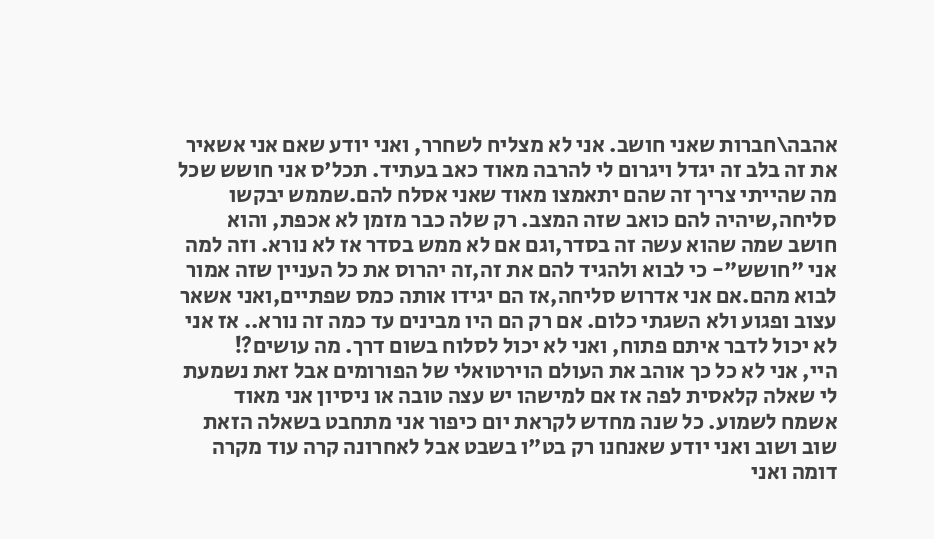אהבה\חברות שאני חושב. אני לא מצליח לשחרר, ואני יודע שאם אני אשאיר את זה בלב זה יגדל ויגרום לי להרבה מאוד כאב בעתיד. תכל'ס אני חושש שכל מה שהייתי צריך זה שהם יתאמצו מאוד שאני אסלח להם.שממש יבקשו סליחה,שיהיה להם כואב שזה המצב. רק שלה כבר מזמן לא אכפת, והוא חושב שמה שהוא עשה זה בסדר,וגם אם לא ממש בסדר אז לא נורא. וזה למה אני "חושש"- כי לבוא ולהגיד להם את זה,זה יהרוס את כל העניין שזה אמור לבוא מהם.אם אני אדרוש סליחה,אז הם יגידו אותה כמס שפתיים,ואני אשאר עצוב ופגוע ולא השגתי כלום. אם רק הם היו מבינים עד כמה זה נורא.. אז אני לא יכול לדבר איתם פתוח, ואני לא יכול לסלוח בשום דרך. מה עושים?!
היי, אני לא כל כך אוהב את העולם הוירטואלי של הפורומים אבל זאת נשמעת לי שאלה קלאסית לפה אז אם למישהו יש עצה טובה או ניסיון אני מאוד אשמח לשמוע. כל שנה מחדש לקראת יום כיפור אני מתחבט בשאלה הזאת שוב ושוב ואני יודע שאנחנו רק בט"ו בשבט אבל לאחרונה קרה עוד מקרה דומה ואני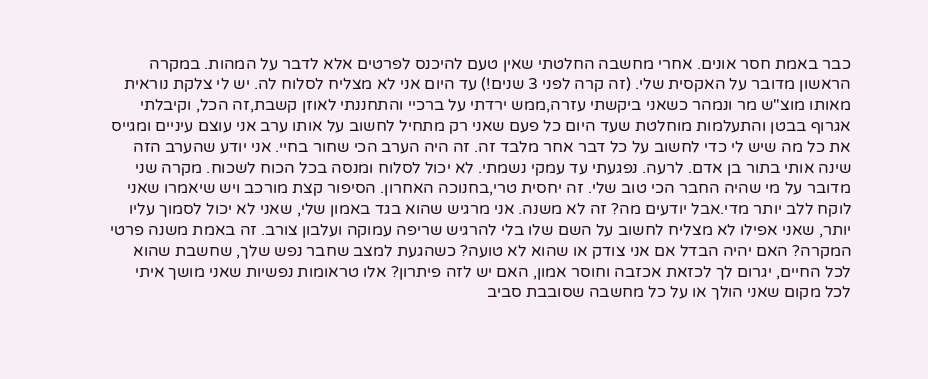כבר באמת חסר אונים. אחרי מחשבה החלטתי שאין טעם להיכנס לפרטים אלא לדבר על המהות. במקרה הראשון מדובר על האקסית שלי. (זה קרה לפני 3 שנים!) עד היום אני לא מצליח לסלוח לה. יש לי צלקת נוראית מאותו מוצ"ש מר ונמהר כשאני ביקשתי עזרה,ממש ירדתי על ברכיי והתחננתי לאוזן קשבת,זה הכל, וקיבלתי אגרוף בבטן והתעלמות מוחלטת שעד היום כל פעם שאני רק מתחיל לחשוב על אותו ערב אני עוצם עיניים ומגייס את כל מה שיש לי כדי לחשוב על כל דבר אחר מלבד זה. זה היה הערב הכי שחור בחיי. אני יודע שהערב הזה שינה אותי בתור בן אדם. לרעה. נפגעתי עד עמקי נשמתי. לא יכול לסלוח ומנסה בכל הכוח לשכוח. מקרה שני מדובר על מי שהיה החבר הכי טוב שלי. זה יחסית טרי,בחנוכה האחרון. הסיפור קצת מורכב ויש שיאמרו שאני לוקח ללב יותר מדי.אבל יודעים מה? זה לא משנה. אני מרגיש שהוא בגד באמון שלי, שאני לא יכול לסמוך עליו יותר, שאני אפילו לא מצליח לחשוב על השם שלו בלי להרגיש שריפה עמוקה ועלבון צורב. זה באמת משנה פרטי המקרה? האם יהיה הבדל אם אני צודק או שהוא לא טועה? כשהגעת למצב שחבר נפש שלך, שחשבת שהוא לכל החיים, יגרום לך לכזאת אכזבה וחוסר אמון, האם יש לזה פיתרון? אלו טראומות נפשיות שאני מושך איתי לכל מקום שאני הולך או על כל מחשבה שסובבת סביב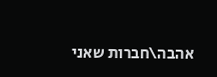אהבה\חברות שאני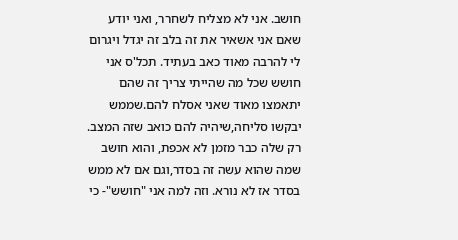חושב. אני לא מצליח לשחרר, ואני יודע שאם אני אשאיר את זה בלב זה יגדל ויגרום לי להרבה מאוד כאב בעתיד. תכל'ס אני חושש שכל מה שהייתי צריך זה שהם יתאמצו מאוד שאני אסלח להם.שממש יבקשו סליחה,שיהיה להם כואב שזה המצב. רק שלה כבר מזמן לא אכפת, והוא חושב שמה שהוא עשה זה בסדר,וגם אם לא ממש בסדר אז לא נורא. וזה למה אני "חושש"- כי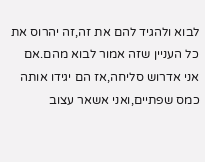לבוא ולהגיד להם את זה,זה יהרוס את כל העניין שזה אמור לבוא מהם.אם אני אדרוש סליחה,אז הם יגידו אותה כמס שפתיים,ואני אשאר עצוב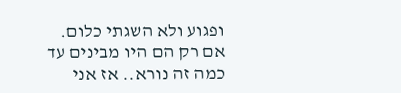ופגוע ולא השגתי כלום. אם רק הם היו מבינים עד כמה זה נורא.. אז אני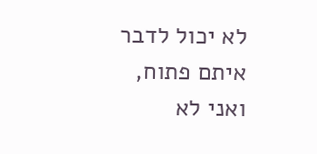לא יכול לדבר איתם פתוח, ואני לא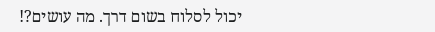יכול לסלוח בשום דרך. מה עושים?!